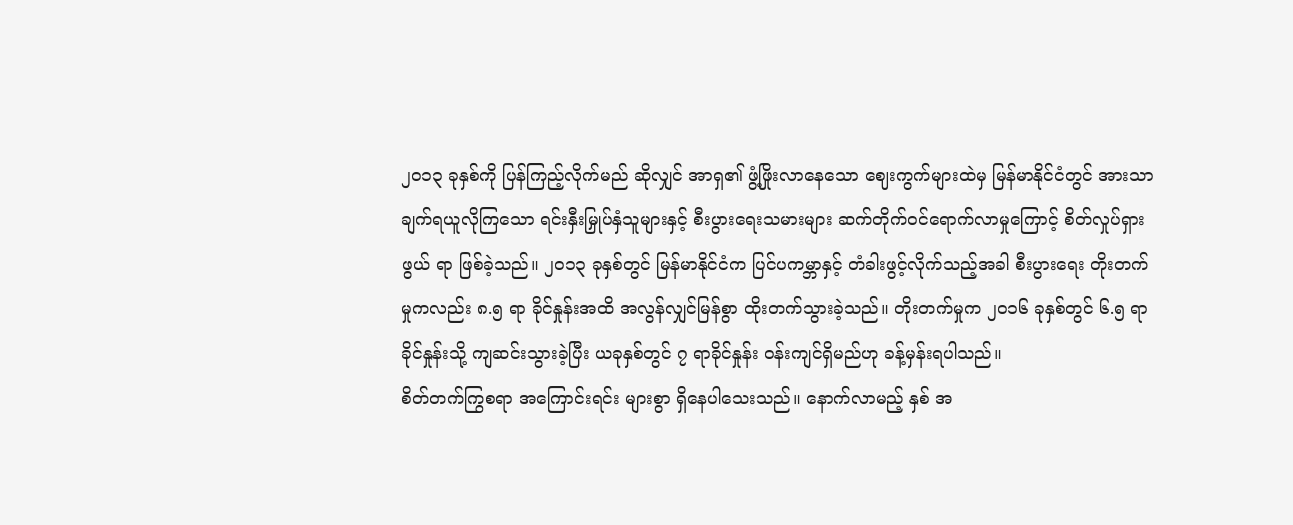၂၀၁၃ ခုနှစ်ကို ပြန်ကြည့်လိုက်မည် ဆိုလျှင် အာရှ၏ ဖွံ့ဖြိုးလာနေသော ဈေးကွက်များထဲမှ မြန်မာနိုင်ငံတွင် အားသာချက်ရယူလိုကြသော ရင်းနှီးမြှုပ်နှံသူများနှင့် စီးပွားရေးသမားများ ဆက်တိုက်ဝင်ရောက်လာမှုကြောင့် စိတ်လှုပ်ရှားဖွယ် ရာ ဖြစ်ခဲ့သည်။ ၂၀၁၃ ခုနှစ်တွင် မြန်မာနိုင်ငံက ပြင်ပကမ္ဘာနှင့် တံခါးဖွင့်လိုက်သည့်အခါ စီးပွားရေး တိုးတက်မှုကလည်း ၈.၅ ရာ ခိုင်နှုန်းအထိ အလွန်လျှင်မြန်စွာ ထိုးတက်သွားခဲ့သည်။ တိုးတက်မှုက ၂၀၁၆ ခုနှစ်တွင် ၆.၅ ရာခိုင်နှုန်းသို့ ကျဆင်းသွားခဲ့ပြီး ယခုနှစ်တွင် ၇ ရာခိုင်နှုန်း ဝန်းကျင်ရှိမည်ဟု ခန့်မှန်းရပါသည်။
စိတ်တက်ကြွစရာ အကြောင်းရင်း များစွာ ရှိနေပါသေးသည်။ နောက်လာမည့် နှစ် အ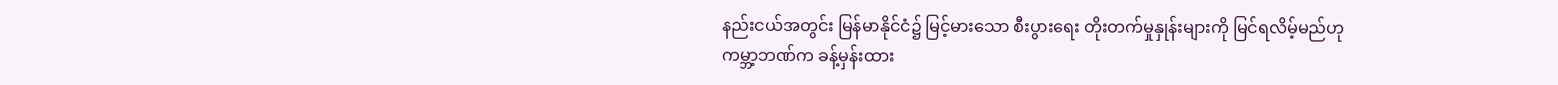နည်းငယ်အတွင်း မြန်မာနိုင်ငံ၌ မြင့်မားသော စီးပွားရေး တိုးတက်မှုနှုန်းများကို မြင်ရလိမ့်မည်ဟု ကမ္ဘာ့ဘဏ်က ခန့်မှန်းထား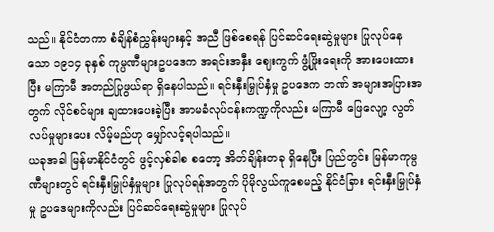သည်။ နိုင်ငံတကာ စံချိန်စံညွှန်းများနှင့် အညီ ဖြစ်စေရန် ပြင်ဆင်ရေးဆွဲမှုများ ပြုလုပ်နေသော ၁၉၁၄ ခုနှစ် ကုမ္ပဏီများဥပဒေက အရင်းအနှီး ဈေးကွက် ဖွံ့ဖြိုးရေးကို အားပေးထားပြီး မကြာမီ အတည်ပြုဖွယ်ရာ ရှိနေပါသည်။ ရင်းနှီးမြှုပ်နှံမှု ဥပဒေက ဘဏ် အများအပြားအတွက် လိုင်စင်များ ချထားပေးခဲ့ပြီး အာမခံလုပ်ငန်းကဏ္ဍကိုလည်း မကြာမီ ဖြေလျော့ လွတ်လပ်မှုများပေး လိမ့်မည်ဟု မျှော်လင့်ရပါသည်။
ယခုအခါ မြန်မာနိုင်ငံတွင် ဖွင့်လှစ်ခါစ စတော့ အိတ်ချိန်းတခု ရှိနေပြီး ပြည်တွင်း မြန်မာကုမ္ပဏီများတွင် ရင်းနှီးမြှုပ်နှံမှုများ ပြုလုပ်ရန်အတွက် ပိုမိုလွယ်ကူစေမည့် နိုင်ငံခြား ရင်းနှီးမြှုပ်နှံမှု ဥပဒေများကိုလည်း ပြင်ဆင်ရေးဆွဲမှုများ ပြုလုပ်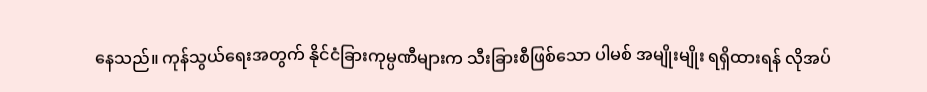နေသည်။ ကုန်သွယ်ရေးအတွက် နိုင်ငံခြားကုမ္ပဏီများက သီးခြားစီဖြစ်သော ပါမစ် အမျိုးမျိုး ရရှိထားရန် လိုအပ်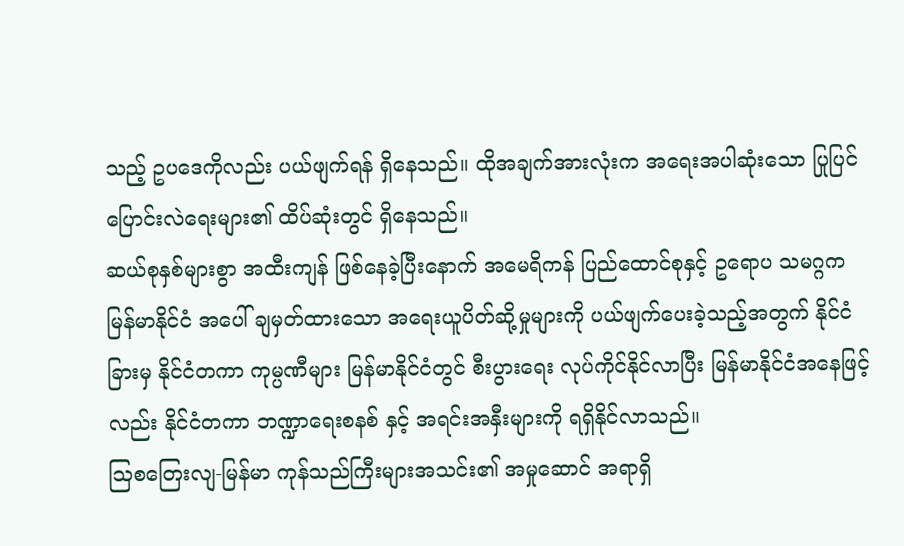သည့် ဥပဒေကိုလည်း ပယ်ဖျက်ရန် ရှိနေသည်။ ထိုအချက်အားလုံးက အရေးအပါဆုံးသော ပြုပြင်ပြောင်းလဲရေးများ၏ ထိပ်ဆုံးတွင် ရှိနေသည်။
ဆယ်စုနှစ်များစွာ အထီးကျန် ဖြစ်နေခဲ့ပြီးနောက် အမေရိကန် ပြည်ထောင်စုနှင့် ဥရောပ သမဂ္ဂက မြန်မာနိုင်ငံ အပေါ် ချမှတ်ထားသော အရေးယူပိတ်ဆို့မှုများကို ပယ်ဖျက်ပေးခဲ့သည့်အတွက် နိုင်ငံခြားမှ နိုင်ငံတကာ ကုမ္ပဏီများ မြန်မာနိုင်ငံတွင် စီးပွားရေး လုပ်ကိုင်နိုင်လာပြီး မြန်မာနိုင်ငံအနေဖြင့်လည်း နိုင်ငံတကာ ဘဏ္ဍာရေးစနစ် နှင့် အရင်းအနှီးများကို ရရှိနိုင်လာသည်။
သြစတြေးလျ-မြန်မာ ကုန်သည်ကြီးများအသင်း၏ အမှုဆောင် အရာရှိ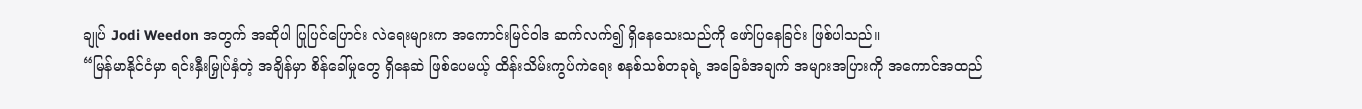ချုပ် Jodi Weedon အတွက် အဆိုပါ ပြုပြင်ပြောင်း လဲရေးများက အကောင်းမြင်ဝါဒ ဆက်လက်၍ ရှိနေသေးသည်ကို ဖော်ပြနေခြင်း ဖြစ်ပါသည်။
“မြန်မာနိုင်ငံမှာ ရင်းနှီးမြှုပ်နှံတဲ့ အချိန်မှာ စိန်ခေါ်မှုတွေ ရှိနေဆဲ ဖြစ်ပေမယ့် ထိန်းသိမ်းကွပ်ကဲရေး စနစ်သစ်တခုရဲ့ အခြေခံအချက် အများအပြားကို အကောင်အထည်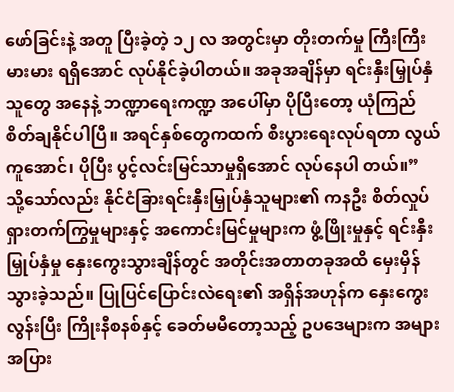ဖော်ခြင်းနဲ့ အတူ ပြီးခဲ့တဲ့ ၁၂ လ အတွင်းမှာ တိုးတက်မှု ကြီးကြီးမားမား ရရှိအောင် လုပ်နိုင်ခဲ့ပါတယ်။ အခုအချိန်မှာ ရင်းနှီးမြှုပ်နှံသူတွေ အနေနဲ့ ဘဏ္ဍာရေးကဏ္ဍ အပေါ်မှာ ပိုပြီးတော့ ယုံကြည် စိတ်ချနိုင်ပါပြီ။ အရင်နှစ်တွေကထက် စီးပွားရေးလုပ်ရတာ လွယ်ကူအောင်၊ ပိုပြီး ပွင့်လင်းမြင်သာမှုရှိအောင် လုပ်နေပါ တယ်။”
သို့သော်လည်း နိုင်ငံခြားရင်းနှီးမြှုပ်နှံသူများ၏ ကနဦး စိတ်လှုပ်ရှားတက်ကြွမှုများနှင့် အကောင်းမြင်မှုများက ဖွံ့ဖြိုးမှုနှင့် ရင်းနှီးမြှုပ်နှံမှု နှေးကွေးသွားချိန်တွင် အတိုင်းအတာတခုအထိ မှေးမှိန်သွားခဲ့သည်။ ပြုပြင်ပြောင်းလဲရေး၏ အရှိန်အဟုန်က နှေးကွေးလွန်းပြီး ကြိုးနီစနစ်နှင့် ခေတ်မမီတော့သည့် ဥပဒေများက အများအပြား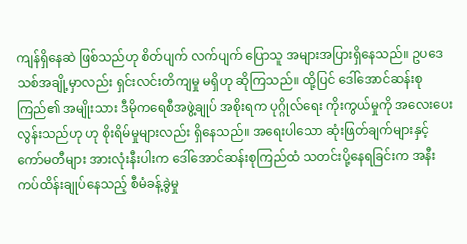ကျန်ရှိနေဆဲ ဖြစ်သည်ဟု စိတ်ပျက် လက်ပျက် ပြောသူ အများအပြားရှိနေသည်။ ဥပဒေသစ်အချို့မှာလည်း ရှင်းလင်းတိကျမှု မရှိဟု ဆိုကြသည်။ ထို့ပြင် ဒေါ်အောင်ဆန်းစုကြည်၏ အမျိုးသား ဒီမိုကရေစီအဖွဲ့ချုပ် အစိုးရက ပုဂ္ဂိုလ်ရေး ကိုးကွယ်မှုကို အလေးပေးလွန်းသည်ဟု ဟု စိုးရိမ်မှုများလည်း ရှိနေသည်။ အရေးပါသော ဆုံးဖြတ်ချက်များနှင့် ကော်မတီများ အားလုံးနီးပါးက ဒေါ်အောင်ဆန်းစုကြည်ထံ သတင်းပို့နေရခြင်းက အနီးကပ်ထိန်းချုပ်နေသည့် စီမံခန့်ခွဲမှု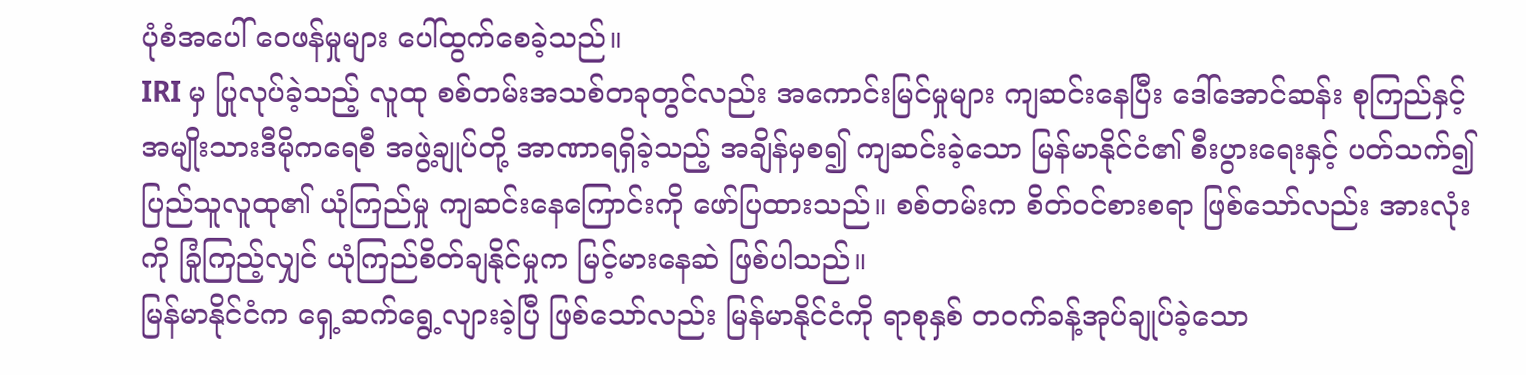ပုံစံအပေါ် ဝေဖန်မှုများ ပေါ်ထွက်စေခဲ့သည်။
IRI မှ ပြုလုပ်ခဲ့သည့် လူထု စစ်တမ်းအသစ်တခုတွင်လည်း အကောင်းမြင်မှုများ ကျဆင်းနေပြီး ဒေါ်အောင်ဆန်း စုကြည်နှင့် အမျိုးသားဒီမိုကရေစီ အဖွဲ့ချုပ်တို့ အာဏာရရှိခဲ့သည့် အချိန်မှစ၍ ကျဆင်းခဲ့သော မြန်မာနိုင်ငံ၏ စီးပွားရေးနှင့် ပတ်သက်၍ ပြည်သူလူထု၏ ယုံကြည်မှု ကျဆင်းနေကြောင်းကို ဖော်ပြထားသည်။ စစ်တမ်းက စိတ်ဝင်စားစရာ ဖြစ်သော်လည်း အားလုံးကို ခြုံကြည့်လျှင် ယုံကြည်စိတ်ချနိုင်မှုက မြင့်မားနေဆဲ ဖြစ်ပါသည်။
မြန်မာနိုင်ငံက ရှေ့ဆက်ရွေ့လျားခဲ့ပြီ ဖြစ်သော်လည်း မြန်မာနိုင်ငံကို ရာစုနှစ် တဝက်ခန့်အုပ်ချုပ်ခဲ့သော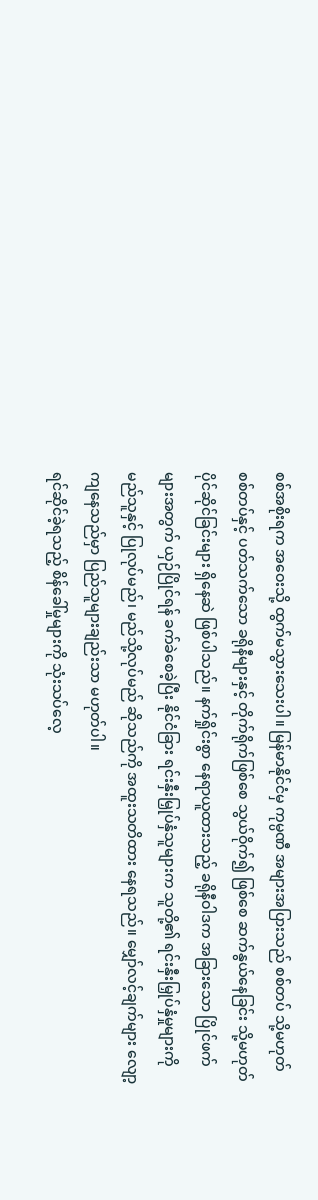စစ်အစိုးရက အဝေးသို့ ထွက်မသွားသေးပါ။ မြန်မာနိုင်ငံမှ ကုမ္ပဏီ အများအပြားသည် စစ်တပ် သို့မဟုတ် စစ်တပ်နှင့် ပတ်သက်သော ခရိုနီများနှင့် တိုက်ရိုက်ဖြစ်စေ သွယ်ဝိုက်၍ ဖြစ်စေ ဆက်နွယ်နေခြင်း သို့မဟုတ် ပိုင်ဆိုင်ခြင်းများ ရှိနေဆဲ ဖြစ်ပါသည်။ နက်ရှိုင်းစွာ နေရာယူထားသည့် ခရိုနီဝါဒက အခြားသော ပြိုင်ဖက်များအတွက် ယှဉ်ပြိုင်ရန် ခက်ခဲစေခဲ့ပြီး နိုင်ငံခြား ရင်းနှီးမြှုပ်နှံသူများက သူတို့၏ ရင်းနှီးမြှုပ်နှံမှုများကို မည်သူနှင့် ပြုလုပ်မည်၊ မည်သို့လုပ်မည် ဆိုသည်ကို အထူးသတိထား နေရသည်။ မျှော်လင့်ချက်များ လျော့ကျနေသည်မှာ ပြည်သူများချည်းသာ မဟုတ်ပါ။
ရင်ဆိုင်ခဲ့ရသည့် စိန်ခေါ်မှုများကို သုံးသပ်လေ့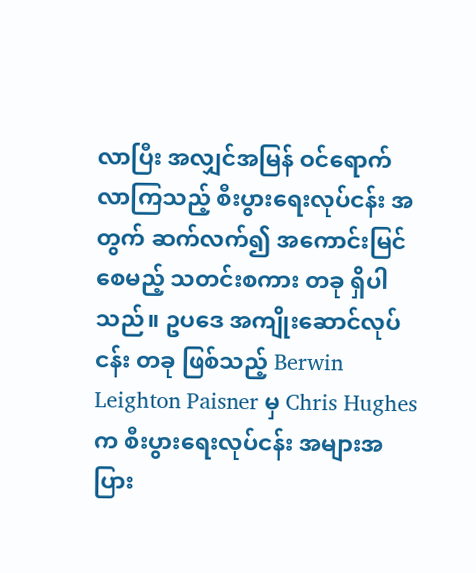လာပြီး အလျှင်အမြန် ဝင်ရောက်လာကြသည့် စီးပွားရေးလုပ်ငန်း အတွက် ဆက်လက်၍ အကောင်းမြင်စေမည့် သတင်းစကား တခု ရှိပါသည်။ ဥပဒေ အကျိုးဆောင်လုပ်ငန်း တခု ဖြစ်သည့် Berwin Leighton Paisner မှ Chris Hughes က စီးပွားရေးလုပ်ငန်း အများအပြား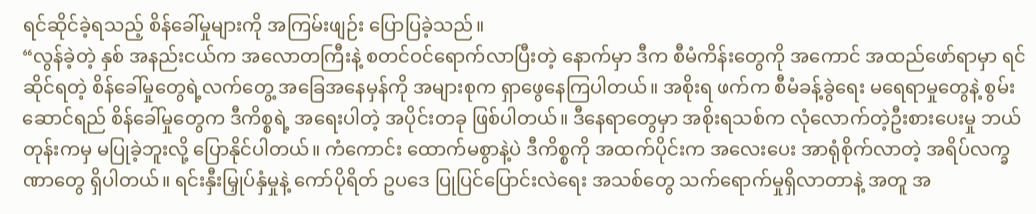ရင်ဆိုင်ခဲ့ရသည့် စိန်ခေါ်မှုများကို အကြမ်းဖျဉ်း ပြောပြခဲ့သည်။
“လွန်ခဲ့တဲ့ နှစ် အနည်းငယ်က အလောတကြီးနဲ့ စတင်ဝင်ရောက်လာပြီးတဲ့ နောက်မှာ ဒီက စီမံကိန်းတွေကို အကောင် အထည်ဖော်ရာမှာ ရင်ဆိုင်ရတဲ့ စိန်ခေါ်မှုတွေရဲ့လက်တွေ့ အခြေအနေမှန်ကို အများစုက ရှာဖွေနေကြပါတယ်။ အစိုးရ ဖက်က စီမံခန့်ခွဲရေး မရေရာမှုတွေနဲ့ စွမ်းဆောင်ရည် စိန်ခေါ်မှုတွေက ဒီကိစ္စရဲ့ အရေးပါတဲ့ အပိုင်းတခု ဖြစ်ပါတယ်။ ဒီနေရာတွေမှာ အစိုးရသစ်က လုံလောက်တဲ့ဦးစားပေးမှု ဘယ်တုန်းကမှ မပြုခဲ့ဘူးလို့ ပြောနိုင်ပါတယ်။ ကံကောင်း ထောက်မစွာနဲ့ပဲ ဒီကိစ္စကို အထက်ပိုင်းက အလေးပေး အာရုံစိုက်လာတဲ့ အရိပ်လက္ခဏာတွေ ရှိပါတယ်။ ရင်းနှီးမြှုပ်နှံမှုနဲ့ ကော်ပိုရိတ် ဥပဒေ ပြုပြင်ပြောင်းလဲရေး အသစ်တွေ သက်ရောက်မှုရှိလာတာနဲ့ အတူ အ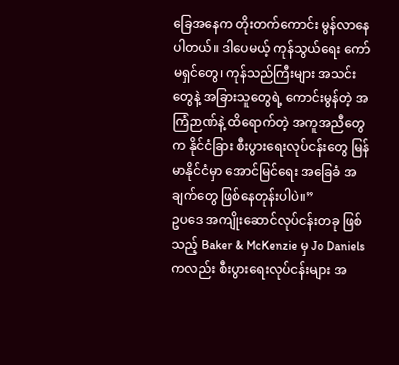ခြေအနေက တိုးတက်ကောင်း မွန်လာနေပါတယ်။ ဒါပေမယ့် ကုန်သွယ်ရေး ကော်မရှင်တွေ၊ ကုန်သည်ကြီးများ အသင်းတွေနဲ့ အခြားသူတွေရဲ့ ကောင်းမွန်တဲ့ အကြံဉာဏ်နဲ့ ထိရောက်တဲ့ အကူအညီတွေက နိုင်ငံခြား စီးပွားရေးလုပ်ငန်းတွေ မြန်မာနိုင်ငံမှာ အောင်မြင်ရေး အခြေခံ အချက်တွေ ဖြစ်နေတုန်းပါပဲ။”
ဥပဒေ အကျိုးဆောင်လုပ်ငန်းတခု ဖြစ်သည့် Baker & McKenzie မှ Jo Daniels ကလည်း စီးပွားရေးလုပ်ငန်းများ အ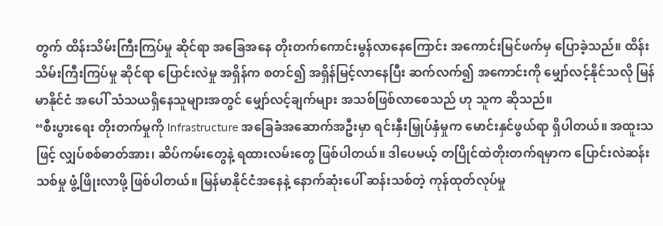တွက် ထိန်းသိမ်းကြီးကြပ်မှု ဆိုင်ရာ အခြေအနေ တိုးတက်ကောင်းမွန်လာနေကြောင်း အကောင်းမြင်ဖက်မှ ပြောခဲ့သည်။ ထိန်းသိမ်းကြီးကြပ်မှု ဆိုင်ရာ ပြောင်းလဲမှု အရှိန်က စတင်၍ အရှိန်မြင့်လာနေပြီး ဆက်လက်၍ အကောင်းကို မျှော်လင့်နိုင်သလို မြန်မာနိုင်ငံ အပေါ် သံသယရှိနေသူများအတွင် မျှော်လင့်ချက်များ အသစ်ဖြစ်လာစေသည် ဟု သူက ဆိုသည်။
“စီးပွားရေး တိုးတက်မှုကို Infrastructure အခြေခံအဆောက်အဦးမှာ ရင်းနှီးမြှုပ်နှံမှုက မောင်းနှင်ဖွယ်ရာ ရှိပါတယ်။ အထူးသဖြင့် လျှပ်စစ်ဓာတ်အား၊ ဆိပ်ကမ်းတွေနဲ့ ရထားလမ်းတွေ ဖြစ်ပါတယ်။ ဒါပေမယ့် တပြိုင်ထဲတိုးတက်ရမှာက ပြောင်းလဲဆန်းသစ်မှု ဖွံ့ဖြိုးလာဖို့ ဖြစ်ပါတယ်။ မြန်မာနိုင်ငံအနေနဲ့ နောက်ဆုံးပေါ် ဆန်းသစ်တဲ့ ကုန်ထုတ်လုပ်မှု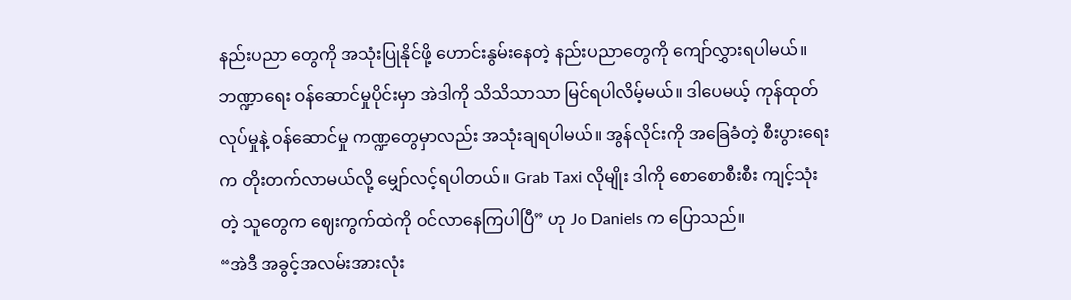နည်းပညာ တွေကို အသုံးပြုနိုင်ဖို့ ဟောင်းနွမ်းနေတဲ့ နည်းပညာတွေကို ကျော်လွှားရပါမယ်။ ဘဏ္ဍာရေး ဝန်ဆောင်မှုပိုင်းမှာ အဲဒါကို သိသိသာသာ မြင်ရပါလိမ့်မယ်။ ဒါပေမယ့် ကုန်ထုတ်လုပ်မှုနဲ့ ဝန်ဆောင်မှု ကဏ္ဍတွေမှာလည်း အသုံးချရပါမယ်။ အွန်လိုင်းကို အခြေခံတဲ့ စီးပွားရေးက တိုးတက်လာမယ်လို့ မျှော်လင့်ရပါတယ်။ Grab Taxi လိုမျိုး ဒါကို စောစောစီးစီး ကျင့်သုံးတဲ့ သူတွေက ဈေးကွက်ထဲကို ဝင်လာနေကြပါပြီ” ဟု Jo Daniels က ပြောသည်။
“အဲဒီ အခွင့်အလမ်းအားလုံး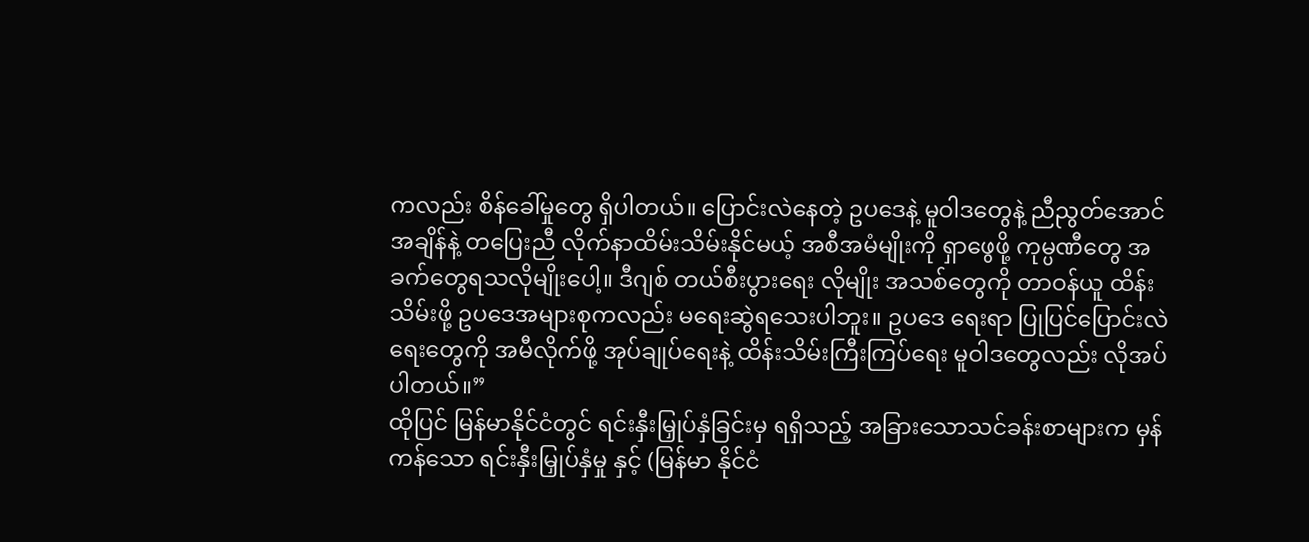ကလည်း စိန်ခေါ်မှုတွေ ရှိပါတယ်။ ပြောင်းလဲနေတဲ့ ဥပဒေနဲ့ မူဝါဒတွေနဲ့ ညီညွတ်အောင် အချိန်နဲ့ တပြေးညီ လိုက်နာထိမ်းသိမ်းနိုင်မယ့် အစီအမံမျိုးကို ရှာဖွေဖို့ ကုမ္ပဏီတွေ အခက်တွေရသလိုမျိုးပေါ့။ ဒီဂျစ် တယ်စီးပွားရေး လိုမျိုး အသစ်တွေကို တာဝန်ယူ ထိန်းသိမ်းဖို့ ဥပဒေအများစုကလည်း မရေးဆွဲရသေးပါဘူး။ ဥပဒေ ရေးရာ ပြုပြင်ပြောင်းလဲရေးတွေကို အမီလိုက်ဖို့ အုပ်ချုပ်ရေးနဲ့ ထိန်းသိမ်းကြီးကြပ်ရေး မူဝါဒတွေလည်း လိုအပ်ပါတယ်။”
ထိုပြင် မြန်မာနိုင်ငံတွင် ရင်းနှီးမြှုပ်နှံခြင်းမှ ရရှိသည့် အခြားသောသင်ခန်းစာများက မှန်ကန်သော ရင်းနှီးမြှုပ်နှံမှု နှင့် (မြန်မာ နိုင်ငံ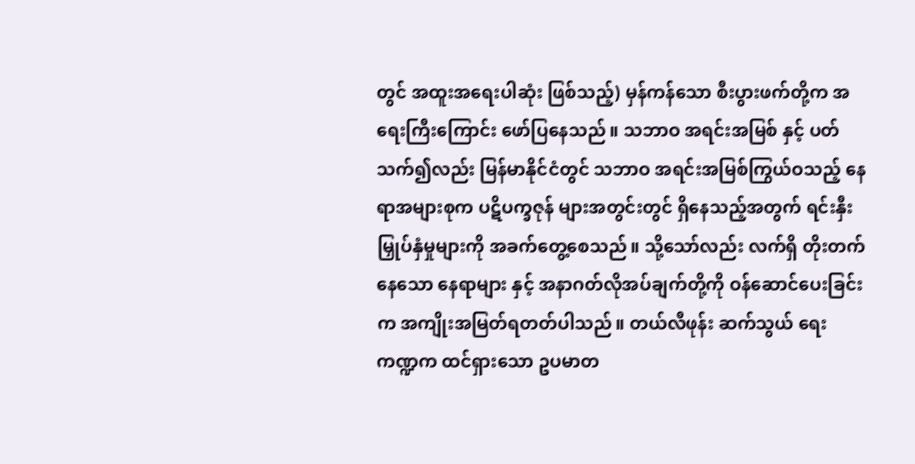တွင် အထူးအရေးပါဆုံး ဖြစ်သည့်) မှန်ကန်သော စီးပွားဖက်တို့က အရေးကြီးကြောင်း ဖော်ပြနေသည်။ သဘာဝ အရင်းအမြစ် နှင့် ပတ်သက်၍လည်း မြန်မာနိုင်ငံတွင် သဘာဝ အရင်းအမြစ်ကြွယ်ဝသည့် နေရာအများစုက ပဋိပက္ခဇုန် များအတွင်းတွင် ရှိနေသည့်အတွက် ရင်းနှီးမြှုပ်နှံမှုများကို အခက်တွေ့စေသည်။ သို့သော်လည်း လက်ရှိ တိုးတက်နေသော နေရာများ နှင့် အနာဂတ်လိုအပ်ချက်တို့ကို ဝန်ဆောင်ပေးခြင်းက အကျိုးအမြတ်ရတတ်ပါသည်။ တယ်လီဖုန်း ဆက်သွယ် ရေးကဏ္ဍက ထင်ရှားသော ဥပမာတ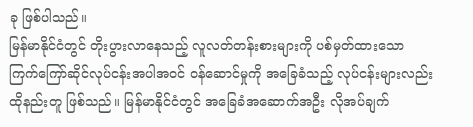ခု ဖြစ်ပါသည်။
မြန်မာနိုင်ငံတွင် တိုးပွားလာနေသည့် လူလတ်တန်းစားများကို ပစ်မှတ်ထားသော ကြက်ကြော်ဆိုင်လုပ်ငန်းအပါအဝင် ဝန်ဆောင်မှုကို အခြေခံသည့် လုပ်ငန်းများလည်း ထိုနည်းတူ ဖြစ်သည်။ မြန်မာနိုင်ငံတွင် အခြေခံအဆောက်အဦး လိုအပ်ချက်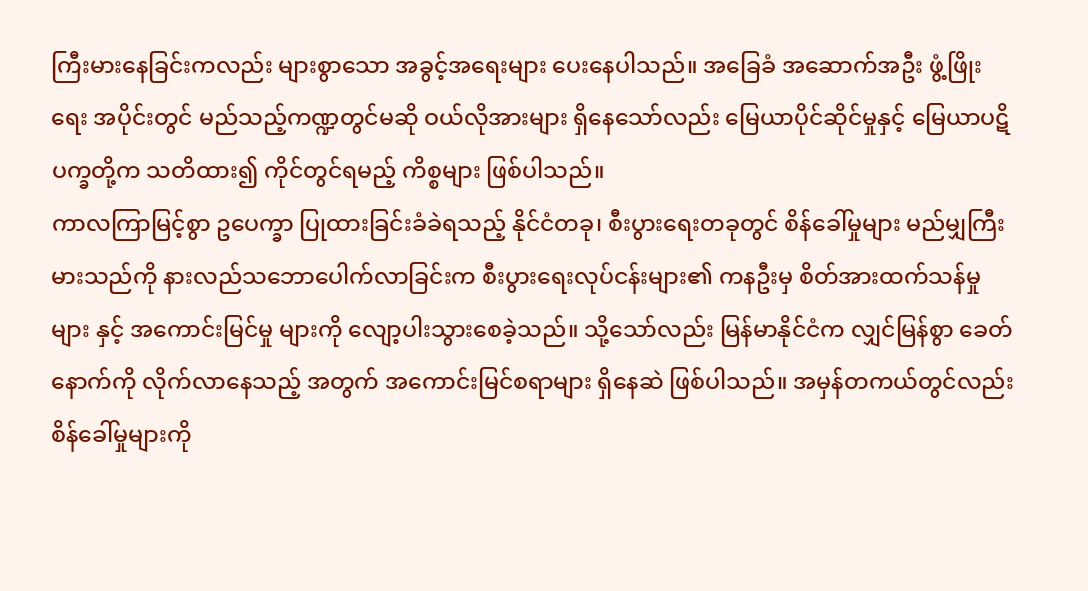ကြီးမားနေခြင်းကလည်း များစွာသော အခွင့်အရေးများ ပေးနေပါသည်။ အခြေခံ အဆောက်အဦး ဖွံ့ဖြိုးရေး အပိုင်းတွင် မည်သည့်ကဏ္ဍတွင်မဆို ဝယ်လိုအားများ ရှိနေသော်လည်း မြေယာပိုင်ဆိုင်မှုနှင့် မြေယာပဋိပက္ခတို့က သတိထား၍ ကိုင်တွင်ရမည့် ကိစ္စများ ဖြစ်ပါသည်။
ကာလကြာမြင့်စွာ ဥပေက္ခာ ပြုထားခြင်းခံခဲရသည့် နိုင်ငံတခု၊ စီးပွားရေးတခုတွင် စိန်ခေါ်မှုများ မည်မျှကြီးမားသည်ကို နားလည်သဘောပေါက်လာခြင်းက စီးပွားရေးလုပ်ငန်းများ၏ ကနဦးမှ စိတ်အားထက်သန်မှုများ နှင့် အကောင်းမြင်မှု များကို လျော့ပါးသွားစေခဲ့သည်။ သို့သော်လည်း မြန်မာနိုင်ငံက လျှင်မြန်စွာ ခေတ်နောက်ကို လိုက်လာနေသည့် အတွက် အကောင်းမြင်စရာများ ရှိနေဆဲ ဖြစ်ပါသည်။ အမှန်တကယ်တွင်လည်း စိန်ခေါ်မှုများကို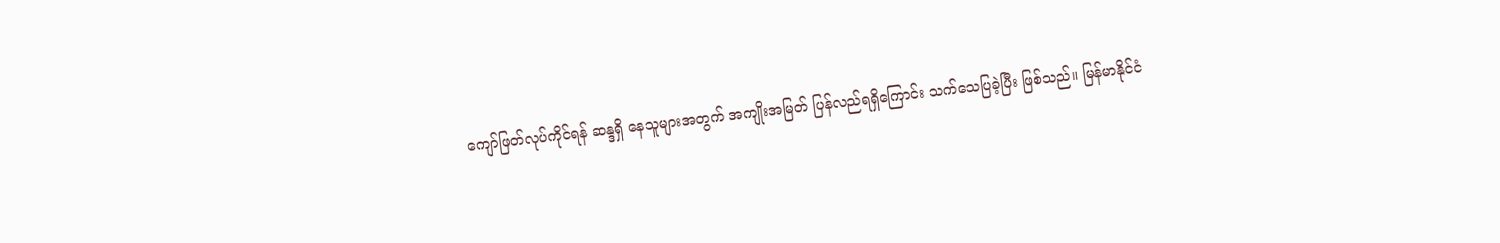ကျော်ဖြတ်လုပ်ကိုင်ရန် ဆန္ဒရှိ နေသူများအတွက် အကျိုးအမြတ် ပြန်လည်ရရှိကြောင်း သက်သေပြခဲ့ပြီး ဖြစ်သည်။ မြန်မာနိုင်ငံ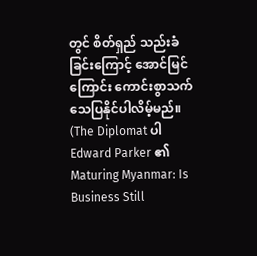တွင် စိတ်ရှည် သည်းခံ ခြင်းကြောင့် အောင်မြင်ကြောင်း ကောင်းစွာသက်သေပြနိုင်ပါလိမ့်မည်။
(The Diplomat ပါ Edward Parker ၏ Maturing Myanmar: Is Business Still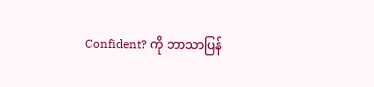Confident? ကို ဘာသာပြန်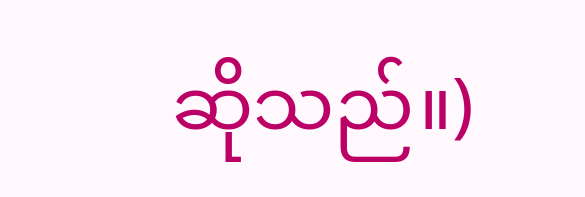ဆိုသည်။)